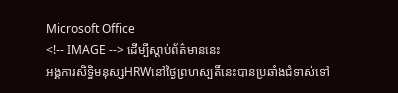Microsoft Office
<!-- IMAGE --> ដើម្បីស្តាប់ព័ត៌មាននេះ
អង្គការសិទ្ធិមនុស្សHRWនៅថ្ងៃព្រហស្បតិ៍នេះបានប្រឆាំងជំទាស់ទៅ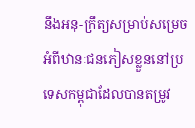នឹងអនុ-ក្រឹត្យសម្រាប់សម្រេចអំពីឋានៈជនភៀសខ្លួននៅប្រទេសកម្ពុជាដែលបានតម្រូវ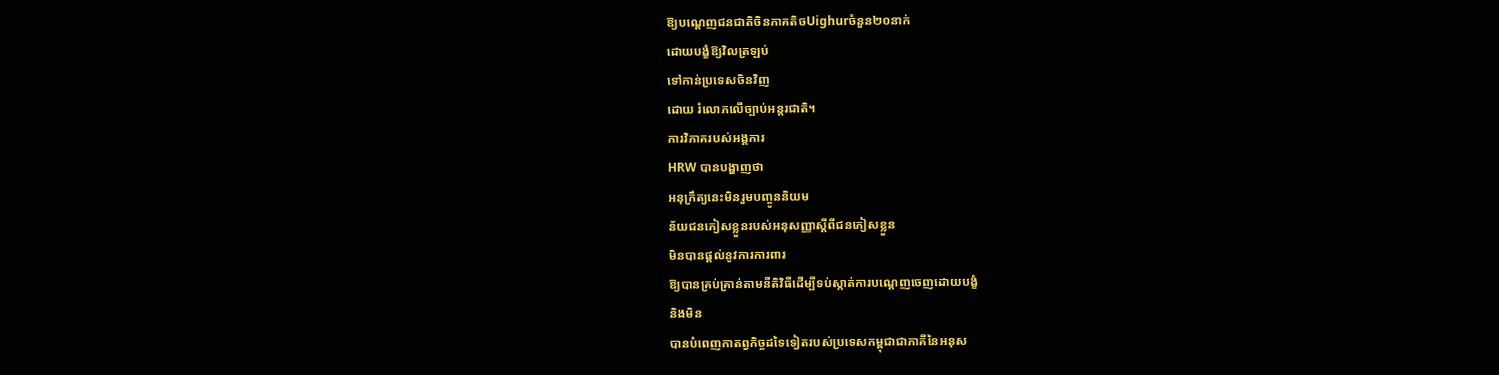ឱ្យបណ្តេញជនជាតិចិនភាគតិចUighurចំនួន២០នាក់
ដោយបង្ខំឱ្យវិលត្រឡប់
ទៅកាន់ប្រទេសចិនវិញ
ដោយ រំលោភលើច្បាប់អន្តរជាតិ។
ការវិភាគរបស់អង្គការ
HRW បានបង្ហាញថា
អនុក្រឹត្យនេះមិនរួមបញ្ចូននិយម
ន័យជនភៀសខ្លួនរបស់អនុសញ្ញាស្តីពីជនភៀសខ្លួន
មិនបានផ្តល់នូវការការពារ
ឱ្យបានគ្រប់គ្រាន់តាមនីតិវិធីដើម្បីទប់ស្កាត់ការបណ្តេញចេញដោយបង្ខំ
និងមិន
បានបំពេញកាតព្វកិច្ចដទៃទៀតរបស់ប្រទេសកម្ពុជាជាភាគីនៃអនុស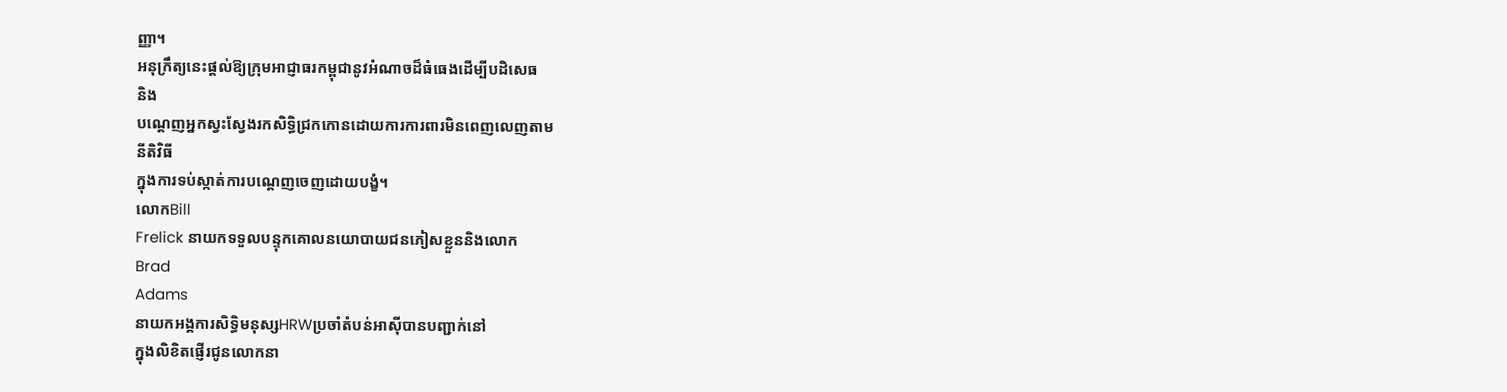ញ្ញា។
អនុក្រឹត្យនេះផ្តល់ឱ្យក្រុមអាជ្ញាធរកម្ពុជានូវអំណាចដ៏ធំធេងដើម្បីបដិសេធ
និង
បណ្តេញអ្នកស្វះស្វែងរកសិទ្ធិជ្រកកោនដោយការការពារមិនពេញលេញតាម
នីតិវិធី
ក្នុងការទប់ស្កាត់ការបណ្តេញចេញដោយបង្ខំ។
លោកBill
Frelick នាយកទទួលបន្ទុកគោលនយោបាយជនភៀសខ្លួននិងលោក
Brad
Adams
នាយកអង្គការសិទ្ធិមនុស្សHRWប្រចាំតំបន់អាស៊ីបានបញ្ជាក់នៅ
ក្នុងលិខិតផ្ញើរជូនលោកនា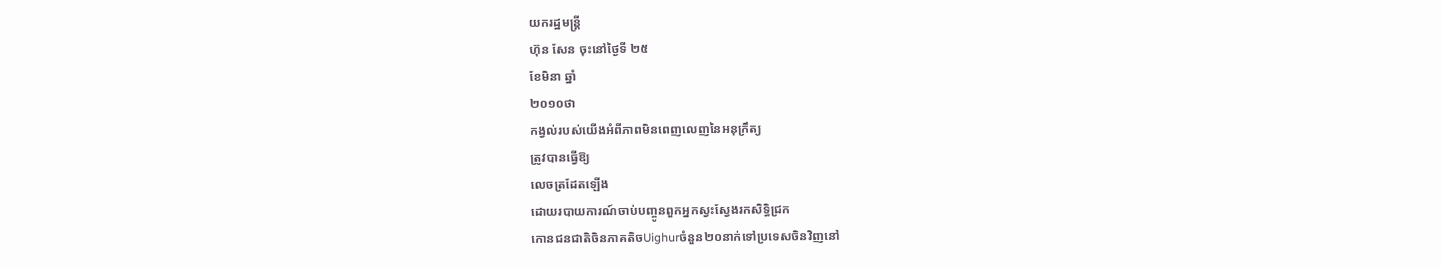យករដ្ឋមន្ត្រី
ហ៊ុន សែន ចុះនៅថ្ងៃទី ២៥
ខែមិនា ឆ្នាំ
២០១០ថា
កង្វល់របស់យើងអំពីភាពមិនពេញលេញនៃអនុក្រឹត្យ
ត្រូវបានធ្វើឱ្យ
លេចត្រដែតឡើង
ដោយរបាយការណ៍ចាប់បញ្ចូនពួកអ្នកស្វះស្វែងរកសិទ្ធិជ្រក
កោនជនជាតិចិនភាគតិចUighurចំនួន២០នាក់ទៅប្រទេសចិនវិញនៅ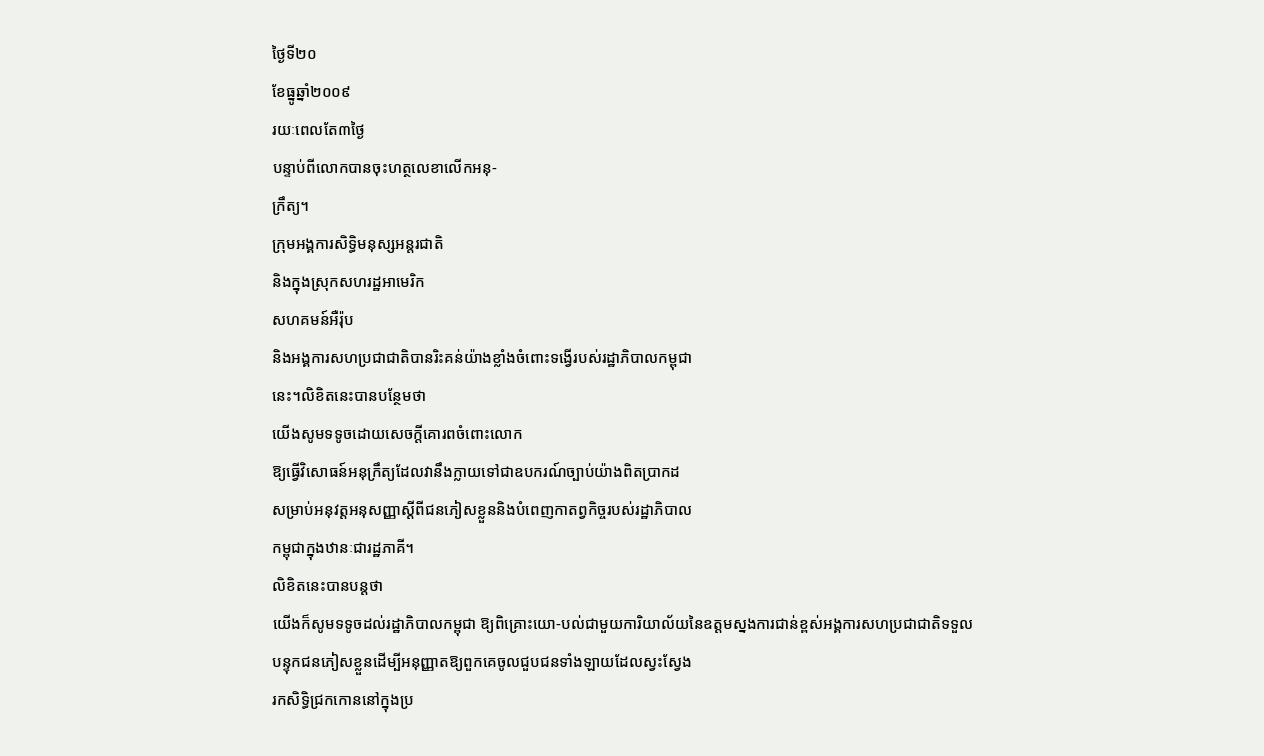ថ្ងៃទី២០
ខែធ្នូឆ្នាំ២០០៩
រយៈពេលតែ៣ថ្ងៃ
បន្ទាប់ពីលោកបានចុះហត្ថលេខាលើកអនុ-
ក្រឹត្យ។
ក្រុមអង្គការសិទ្ធិមនុស្សអន្តរជាតិ
និងក្នុងស្រុកសហរដ្ឋអាមេរិក
សហគមន៍អឺរ៉ុប
និងអង្គការសហប្រជាជាតិបានរិះគន់យ៉ាងខ្លាំងចំពោះទង្វើរបស់រដ្ឋាភិបាលកម្ពុជា
នេះ។លិខិតនេះបានបន្ថែមថា
យើងសូមទទូចដោយសេចក្តីគោរពចំពោះលោក
ឱ្យធ្វើវិសោធន៍អនុក្រឹត្យដែលវានឹងក្លាយទៅជាឧបករណ៍ច្បាប់យ៉ាងពិតប្រាកដ
សម្រាប់អនុវត្តអនុសញ្ញាស្តីពីជនភៀសខ្លួននិងបំពេញកាតព្វកិច្ចរបស់រដ្ឋាភិបាល
កម្ពុជាក្នុងឋានៈជារដ្ឋភាគី។
លិខិតនេះបានបន្តថា
យើងក៏សូមទទូចដល់រដ្ឋាភិបាលកម្ពុជា ឱ្យពិគ្រោះយោ-បល់ជាមួយការិយាល័យនៃឧត្តមស្នងការជាន់ខ្ពស់អង្គការសហប្រជាជាតិទទួល
បន្ទុកជនភៀសខ្លួនដើម្បីអនុញ្ញាតឱ្យពួកគេចូលជួបជនទាំងឡាយដែលស្វះស្វែង
រកសិទ្ធិជ្រកកោននៅក្នុងប្រ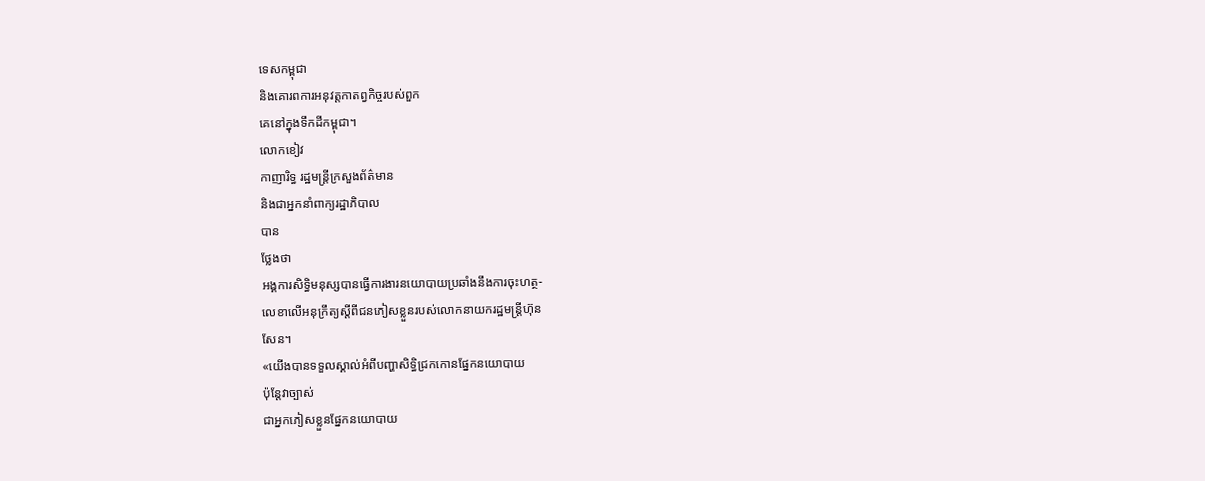ទេសកម្ពុជា
និងគោរពការអនុវត្តកាតព្វកិច្ចរបស់ពួក
គេនៅក្នុងទឹកដីកម្ពុជា។
លោកខៀវ
កាញារិទ្ធ រដ្ឋមន្ត្រីក្រសួងព័ត៌មាន
និងជាអ្នកនាំពាក្យរដ្ឋាភិបាល
បាន
ថ្លែងថា
អង្គការសិទ្ធិមនុស្សបានធ្វើការងារនយោបាយប្រឆាំងនឹងការចុះហត្ថ-
លេខាលើអនុក្រឹត្យស្តីពីជនភៀសខ្លួនរបស់លោកនាយករដ្ឋមន្ត្រីហ៊ុន
សែន។
«យើងបានទទួលស្គាល់អំពីបញ្ហាសិទ្ធិជ្រកកោនផ្នែកនយោបាយ
ប៉ុន្តែវាច្បាស់
ជាអ្នកភៀសខ្លួនផ្នែកនយោបាយ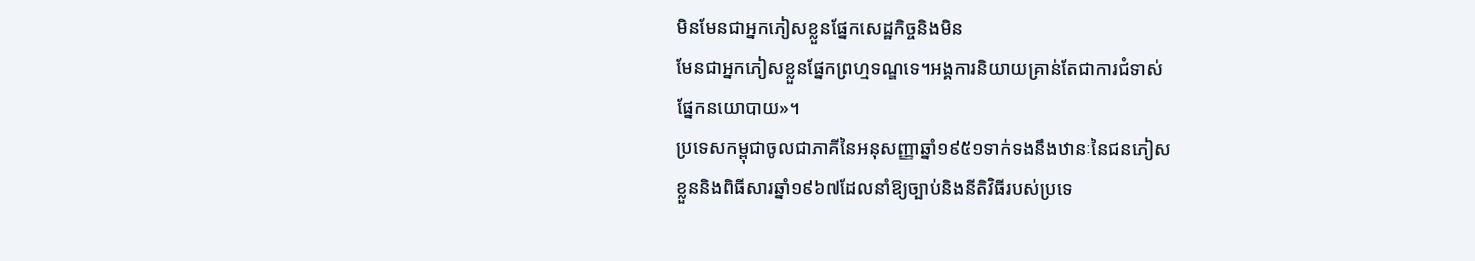មិនមែនជាអ្នកភៀសខ្លួនផ្នែកសេដ្ឋកិច្ចនិងមិន
មែនជាអ្នកភៀសខ្លួនផ្នែកព្រហ្មទណ្ឌទេ។អង្គការនិយាយគ្រាន់តែជាការជំទាស់
ផ្នែកនយោបាយ»។
ប្រទេសកម្ពុជាចូលជាភាគីនៃអនុសញ្ញាឆ្នាំ១៩៥១ទាក់ទងនឹងឋានៈនៃជនភៀស
ខ្លួននិងពិធីសារឆ្នាំ១៩៦៧ដែលនាំឱ្យច្បាប់និងនីតិវិធីរបស់ប្រទេ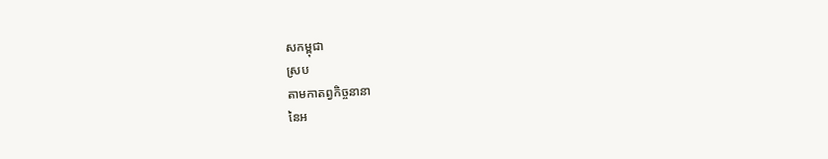សកម្ពុជា
ស្រប
តាមកាតព្វកិច្ចនានា
នៃអ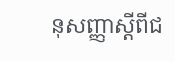នុសញ្ញាស្តីពីជ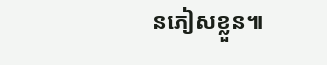នភៀសខ្លួន៕